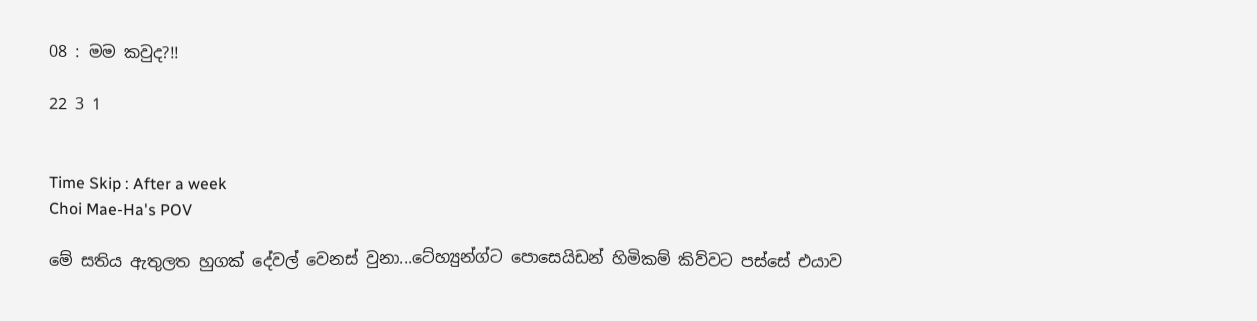08 : මම කවුද?!!

22 3 1


Time Skip : After a week
Choi Mae-Ha's POV

මේ සතිය ඇතුලත හුගක් දේවල් වෙනස් වුනා...ටේහ්‍යුන්ග්ට පොසෙයිඩන් හිමිකම් කිව්වට පස්සේ එයාව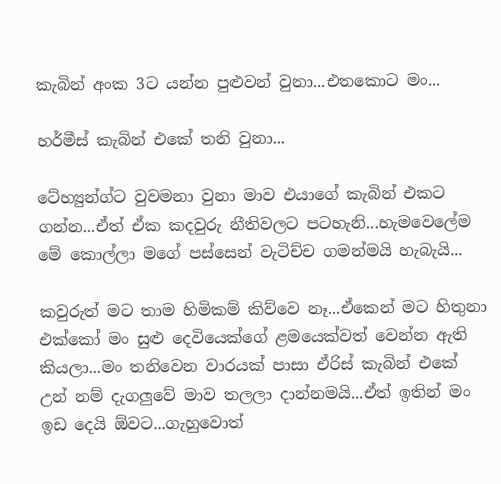කැබින් අංක 3ට යන්න පුළුවන් වුනා...එතකොට මං...

හර්මීස් කැබින් එකේ තනි වුනා...

ටේහ්‍යුන්ග්ට වුවමනා වුනා මාව එයාගේ කැබින් එකට ගන්න...ඒත් ඒක කදවුරු නීතිවලට පටහැනි...හැමවෙලේම මේ කොල්ලා මගේ පස්සෙන් වැටිච්ච ගමන්මයි හැබැයි...

කවුරුත් මට තාම හිමිකම් කිව්වෙ නෑ...ඒකෙන් මට හිතුනා එක්කෝ මං සුළු දෙවියෙක්ගේ ළමයෙක්වත් වෙන්න ඇති කියලා...මං තනිවෙන වාරයක් පාසා ඒරිස් කැබින් එකේ උන් නම් දැගලුවේ මාව තලලා දාන්නමයි...ඒත් ඉතින් මං ඉඩ දෙයි ඕවට...ගැහුවොත්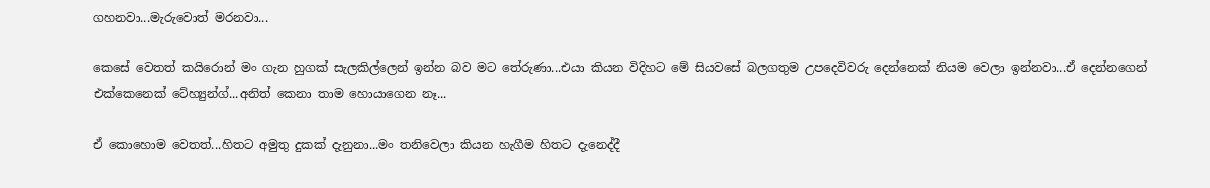ගහනවා...මැරුවොත් මරනවා...

කෙසේ වෙතත් කයිරොන් මං ගැන හුගක් සැලකිල්ලෙන් ඉන්න බව මට තේරුණා...එයා කියන විදිහට මේ සියවසේ බලගතුම උපදෙවිවරු දෙන්නෙක් නියම වෙලා ඉන්නවා...ඒ දෙන්නගෙන් එක්කෙනෙක් ටේහ්‍යුන්ග්...අනිත් කෙනා තාම හොයාගෙන නෑ...

ඒ කොහොම වෙතත්...හිතට අමුතු දුකක් දැනුනා...මං තනිවෙලා කියන හැගීම හිතට දැනෙද්දී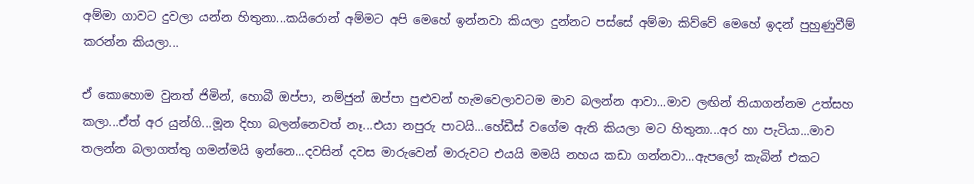අම්මා ගාවට දුවලා යන්න හිතුනා...කයිරොන් අම්මට අපි මෙහේ ඉන්නවා කියලා දුන්නට පස්සේ අම්මා කිව්වේ මෙහේ ඉදන් පුහුණුවීම් කරන්න කියලා...

ඒ කොහොම වුනත් ජිමින්, හොබී ඔප්පා, නම්ජුන් ඔප්පා පුළුවන් හැමවෙලාවටම මාව බලන්න ආවා...මාව ලඟින් තියාගන්නම උත්සහ කලා...ඒත් අර යුන්ගි...මූන දිහා බලන්නෙවත් නෑ...එයා නපුරු පාටයි...හේඩීස් වගේම ඇති කියලා මට හිතුනා...අර හා පැටියා...මාව තලන්න බලාගත්තු ගමන්මයි ඉන්නෙ...දවසින් දවස මාරුවෙන් මාරුවට එයයි මමයි නහය කඩා ගන්නවා...ඇපලෝ කැබින් එකට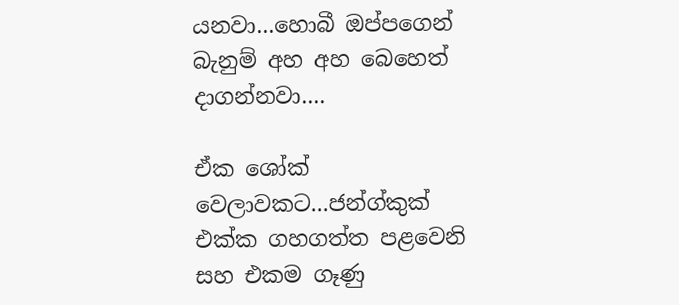යනවා...හොබී ඔප්පගෙන් බැනුම් අහ අහ බෙහෙත් දාගන්නවා....

ඒක ශෝක් වෙලාවකට...ජන්ග්කුක් එක්ක ගහගත්ත පළවෙනි සහ එකම ගෑණු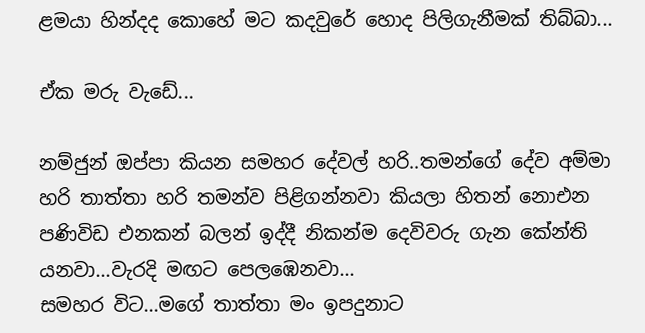ළමයා හින්දද කොහේ මට කදවුරේ හොද පිලිගැනීමක් තිබ්බා...

ඒක මරු වැඩේ...

නම්ජුන් ඔප්පා කියන සමහර දේවල් හරි..තමන්ගේ දේව අම්මා හරි තාත්තා හරි තමන්ව පිළිගන්නවා කියලා හිතන් නොඑන පණිවිඩ එනකන් බලන් ඉද්දී නිකන්ම දෙවිවරු ගැන කේන්ති යනවා...වැරදි මඟට පෙලඹෙනවා...
සමහර විට...මගේ තාත්තා මං ඉපදුනාට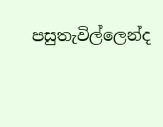පසුතැවිල්ලෙන්ද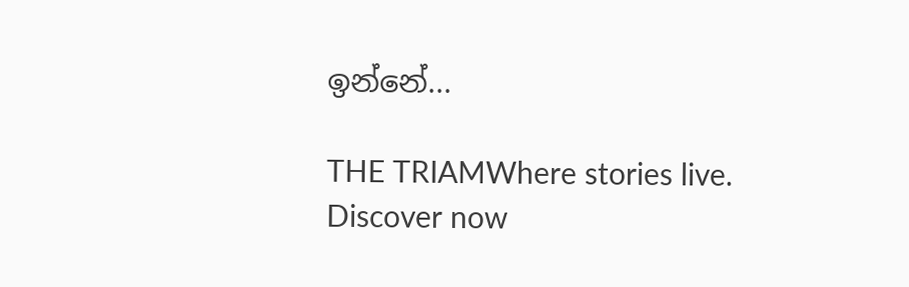ඉන්නේ...

THE TRIAMWhere stories live. Discover now